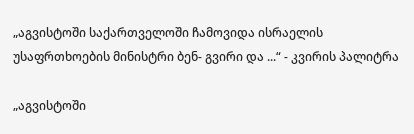„აგვისტოში საქართველოში ჩამოვიდა ისრაელის უსაფრთხოების მინისტრი ბენ- გვირი და ...“ - კვირის პალიტრა

„აგვისტოში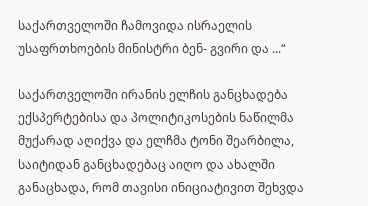საქართველოში ჩამოვიდა ისრაელის უსაფრთხოების მინისტრი ბენ- გვირი და ...“

საქართველოში ირანის ელჩის განცხადება ექსპერტებისა და პოლიტიკოსების ნაწილმა მუქარად აღიქვა და ელჩმა ტონი შეარბილა, საიტიდან განცხადებაც აიღო და ახალში განაცხადა, რომ თავისი ინიციატივით შეხვდა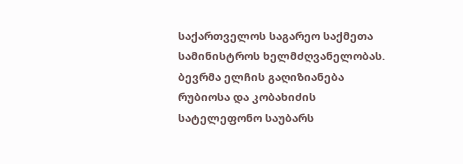საქართველოს საგარეო საქმეთა სამინისტროს ხელმძღვანელობას. ბევრმა ელჩის გაღიზიანება რუბიოსა და კობახიძის სატელეფონო საუბარს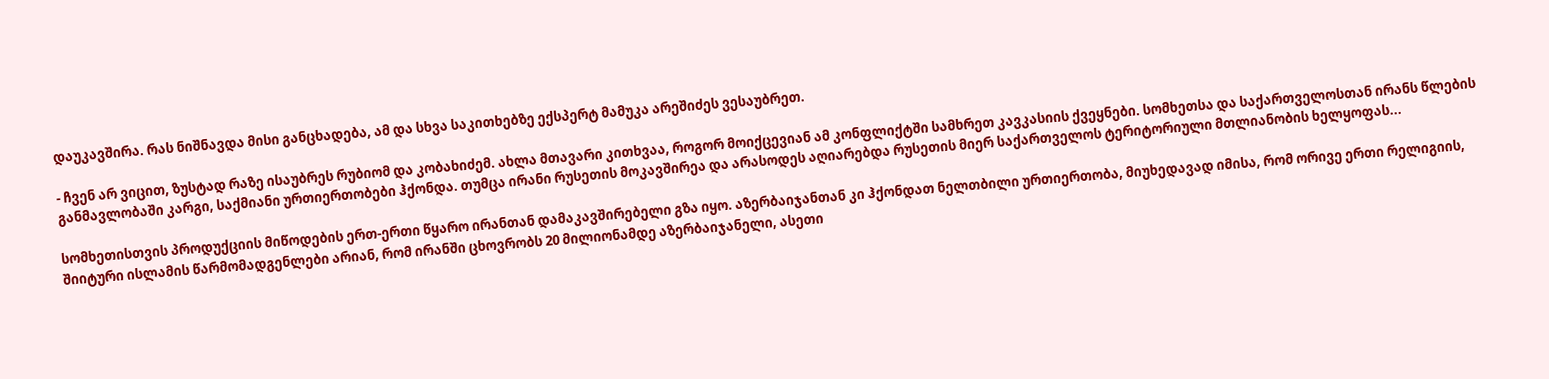დაუკავშირა. რას ნიშნავდა მისი განცხადება, ამ და სხვა საკითხებზე ექსპერტ მამუკა არეშიძეს ვესაუბრეთ.

- ჩვენ არ ვიცით, ზუსტად რაზე ისაუბრეს რუბიომ და კობახიძემ. ახლა მთავარი კითხვაა, როგორ მოიქცევიან ამ კონფლიქტში სამხრეთ კავკასიის ქვეყნები. სომხეთსა და საქართველოსთან ირანს წლების განმავლობაში კარგი, საქმიანი ურთიერთობები ჰქონდა. თუმცა ირანი რუსეთის მოკავშირეა და არასოდეს აღიარებდა რუსეთის მიერ საქართველოს ტერიტორიული მთლიანობის ხელყოფას...

სომხეთისთვის პროდუქციის მიწოდების ერთ-ერთი წყარო ირანთან დამაკავშირებელი გზა იყო. აზერბაიჯანთან კი ჰქონდათ ნელთბილი ურთიერთობა, მიუხედავად იმისა, რომ ორივე ერთი რელიგიის, შიიტური ისლამის წარმომადგენლები არიან, რომ ირანში ცხოვრობს 20 მილიონამდე აზერბაიჯანელი, ასეთი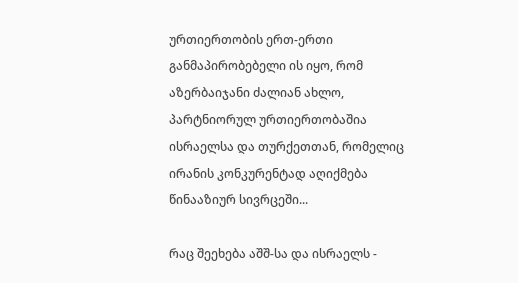ურთიერთობის ერთ-ერთი განმაპირობებელი ის იყო, რომ აზერბაიჯანი ძალიან ახლო, პარტნიორულ ურთიერთობაშია ისრაელსა და თურქეთთან, რომელიც ირანის კონკურენტად აღიქმება წინააზიურ სივრცეში...

რაც შეეხება აშშ-სა და ისრაელს -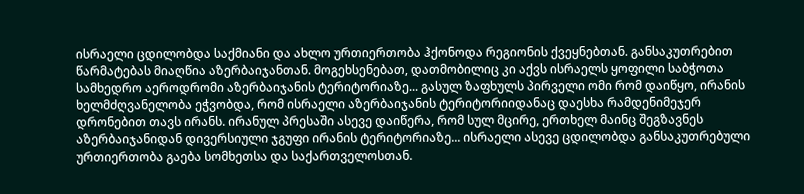ისრაელი ცდილობდა საქმიანი და ახლო ურთიერთობა ჰქონოდა რეგიონის ქვეყნებთან. განსაკუთრებით წარმატებას მიაღწია აზერბაიჯანთან. მოგეხსენებათ, დათმობილიც კი აქვს ისრაელს ყოფილი საბჭოთა სამხედრო აეროდრომი აზერბაიჯანის ტერიტორიაზე... გასულ ზაფხულს პირველი ომი რომ დაიწყო, ირანის ხელმძღვანელობა ეჭვობდა, რომ ისრაელი აზერბაიჯანის ტერიტორიიდანაც დაესხა რამდენიმეჯერ დრონებით თავს ირანს. ირანულ პრესაში ასევე დაიწერა, რომ სულ მცირე, ერთხელ მაინც შეგზავნეს აზერბაიჯანიდან დივერსიული ჯგუფი ირანის ტერიტორიაზე... ისრაელი ასევე ცდილობდა განსაკუთრებული ურთიერთობა გაება სომხეთსა და საქართველოსთან.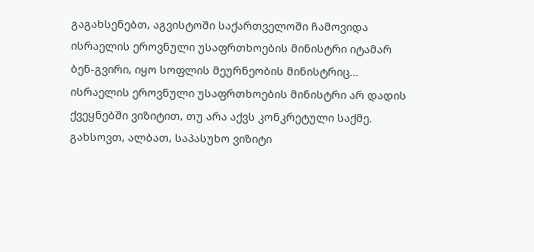გაგახსენებთ, აგვისტოში საქართველოში ჩამოვიდა ისრაელის ეროვნული უსაფრთხოების მინისტრი იტამარ ბენ-გვირი, იყო სოფლის მეურნეობის მინისტრიც... ისრაელის ეროვნული უსაფრთხოების მინისტრი არ დადის ქვეყნებში ვიზიტით, თუ არა აქვს კონკრეტული საქმე. გახსოვთ, ალბათ, საპასუხო ვიზიტი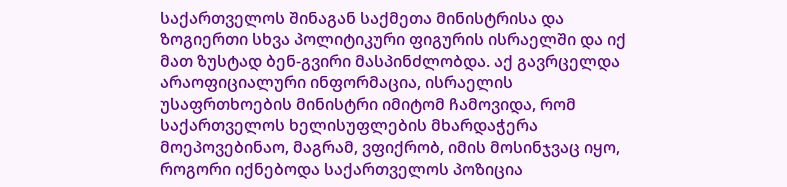საქართველოს შინაგან საქმეთა მინისტრისა და ზოგიერთი სხვა პოლიტიკური ფიგურის ისრაელში და იქ მათ ზუსტად ბენ-გვირი მასპინძლობდა. აქ გავრცელდა არაოფიციალური ინფორმაცია, ისრაელის უსაფრთხოების მინისტრი იმიტომ ჩამოვიდა, რომ საქართველოს ხელისუფლების მხარდაჭერა მოეპოვებინაო, მაგრამ, ვფიქრობ, იმის მოსინჯვაც იყო, როგორი იქნებოდა საქართველოს პოზიცია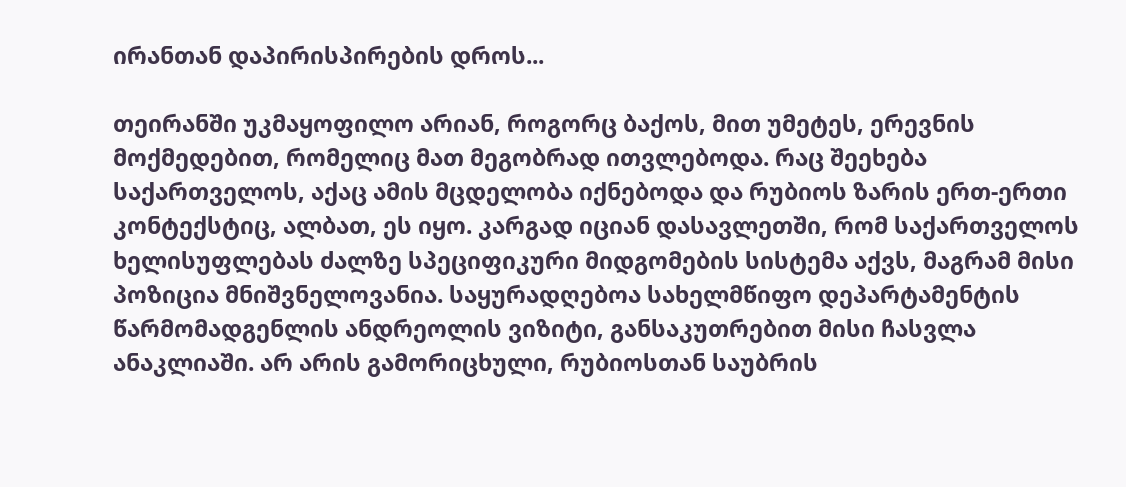ირანთან დაპირისპირების დროს...

თეირანში უკმაყოფილო არიან, როგორც ბაქოს, მით უმეტეს, ერევნის მოქმედებით, რომელიც მათ მეგობრად ითვლებოდა. რაც შეეხება საქართველოს, აქაც ამის მცდელობა იქნებოდა და რუბიოს ზარის ერთ-ერთი კონტექსტიც, ალბათ, ეს იყო. კარგად იციან დასავლეთში, რომ საქართველოს ხელისუფლებას ძალზე სპეციფიკური მიდგომების სისტემა აქვს, მაგრამ მისი პოზიცია მნიშვნელოვანია. საყურადღებოა სახელმწიფო დეპარტამენტის წარმომადგენლის ანდრეოლის ვიზიტი, განსაკუთრებით მისი ჩასვლა ანაკლიაში. არ არის გამორიცხული, რუბიოსთან საუბრის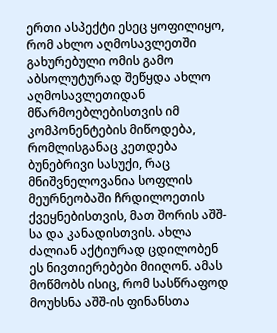ერთი ასპექტი ესეც ყოფილიყო, რომ ახლო აღმოსავლეთში გახურებული ომის გამო აბსოლუტურად შეწყდა ახლო აღმოსავლეთიდან მწარმოებლებისთვის იმ კომპონენტების მიწოდება, რომლისგანაც კეთდება ბუნებრივი სასუქი, რაც მნიშვნელოვანია სოფლის მეურნეობაში ჩრდილოეთის ქვეყნებისთვის, მათ შორის აშშ-სა და კანადისთვის. ახლა ძალიან აქტიურად ცდილობენ ეს ნივთიერებები მიიღონ. ამას მოწმობს ისიც, რომ სასწრაფოდ მოუხსნა აშშ-ის ფინანსთა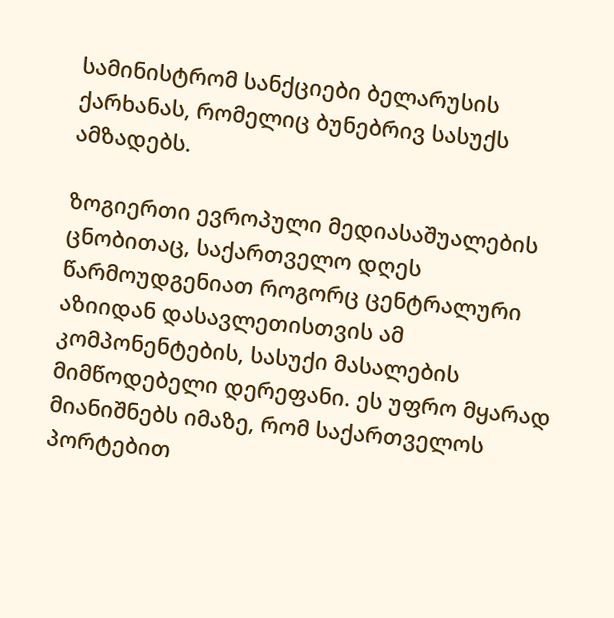სამინისტრომ სანქციები ბელარუსის ქარხანას, რომელიც ბუნებრივ სასუქს ამზადებს.

ზოგიერთი ევროპული მედიასაშუალების ცნობითაც, საქართველო დღეს წარმოუდგენიათ როგორც ცენტრალური აზიიდან დასავლეთისთვის ამ კომპონენტების, სასუქი მასალების მიმწოდებელი დერეფანი. ეს უფრო მყარად მიანიშნებს იმაზე, რომ საქართველოს პორტებით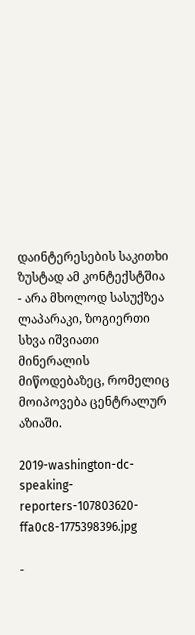დაინტერესების საკითხი ზუსტად ამ კონტექსტშია - არა მხოლოდ სასუქზეა ლაპარაკი, ზოგიერთი სხვა იშვიათი მინერალის მიწოდებაზეც, რომელიც მოიპოვება ცენტრალურ აზიაში.

2019-washington-dc-speaking-reporters-107803620-ffa0c8-1775398396.jpg

-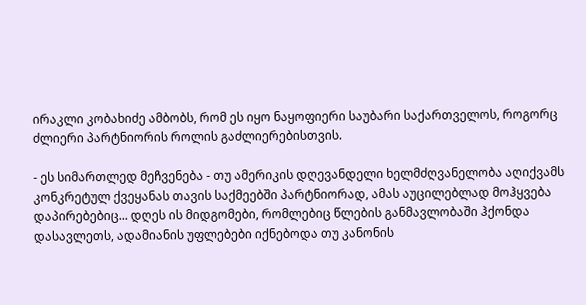ირაკლი კობახიძე ამბობს, რომ ეს იყო ნაყოფიერი საუბარი საქართველოს, როგორც ძლიერი პარტნიორის როლის გაძლიერებისთვის.

- ეს სიმართლედ მეჩვენება - თუ ამერიკის დღევანდელი ხელმძღვანელობა აღიქვამს კონკრეტულ ქვეყანას თავის საქმეებში პარტნიორად, ამას აუცილებლად მოჰყვება დაპირებებიც... დღეს ის მიდგომები, რომლებიც წლების განმავლობაში ჰქონდა დასავლეთს, ადამიანის უფლებები იქნებოდა თუ კანონის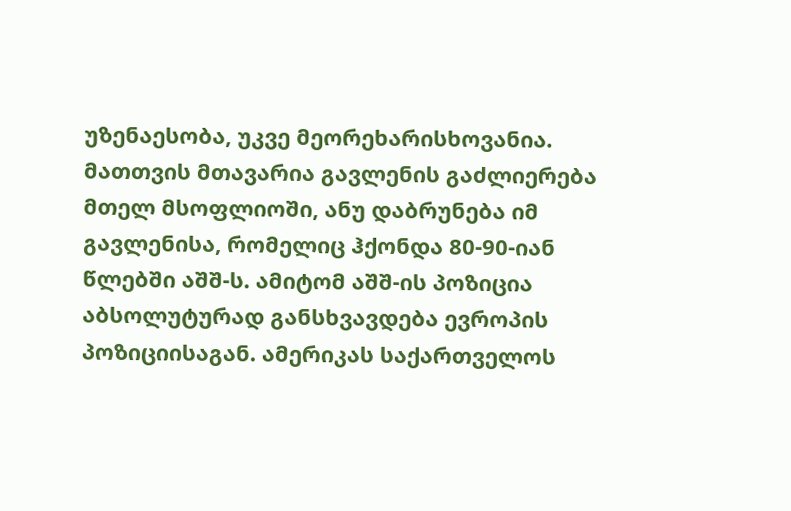უზენაესობა, უკვე მეორეხარისხოვანია. მათთვის მთავარია გავლენის გაძლიერება მთელ მსოფლიოში, ანუ დაბრუნება იმ გავლენისა, რომელიც ჰქონდა 80-90-იან წლებში აშშ-ს. ამიტომ აშშ-ის პოზიცია აბსოლუტურად განსხვავდება ევროპის პოზიციისაგან. ამერიკას საქართველოს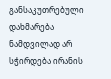განსაკუთრებული დახმარება ნამდვილად არ სჭირდება ირანის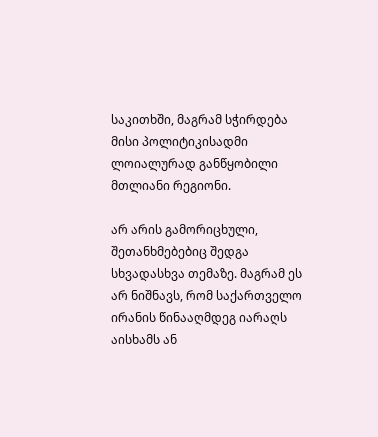საკითხში, მაგრამ სჭირდება მისი პოლიტიკისადმი ლოიალურად განწყობილი მთლიანი რეგიონი.

არ არის გამორიცხული, შეთანხმებებიც შედგა სხვადასხვა თემაზე. მაგრამ ეს არ ნიშნავს, რომ საქართველო ირანის წინააღმდეგ იარაღს აისხამს ან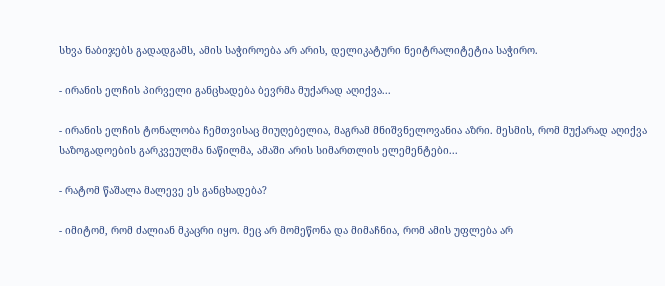სხვა ნაბიჯებს გადადგამს, ამის საჭიროება არ არის, დელიკატური ნეიტრალიტეტია საჭირო.

- ირანის ელჩის პირველი განცხადება ბევრმა მუქარად აღიქვა...

- ირანის ელჩის ტონალობა ჩემთვისაც მიუღებელია, მაგრამ მნიშვნელოვანია აზრი. მესმის, რომ მუქარად აღიქვა საზოგადოების გარკვეულმა ნაწილმა, ამაში არის სიმართლის ელემენტები...

- რატომ წაშალა მალევე ეს განცხადება?

- იმიტომ, რომ ძალიან მკაცრი იყო. მეც არ მომეწონა და მიმაჩნია, რომ ამის უფლება არ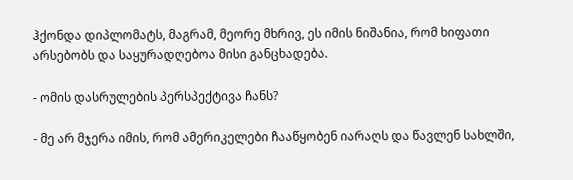ჰქონდა დიპლომატს, მაგრამ, მეორე მხრივ, ეს იმის ნიშანია, რომ ხიფათი არსებობს და საყურადღებოა მისი განცხადება.

- ომის დასრულების პერსპექტივა ჩანს?

- მე არ მჯერა იმის, რომ ამერიკელები ჩააწყობენ იარაღს და წავლენ სახლში,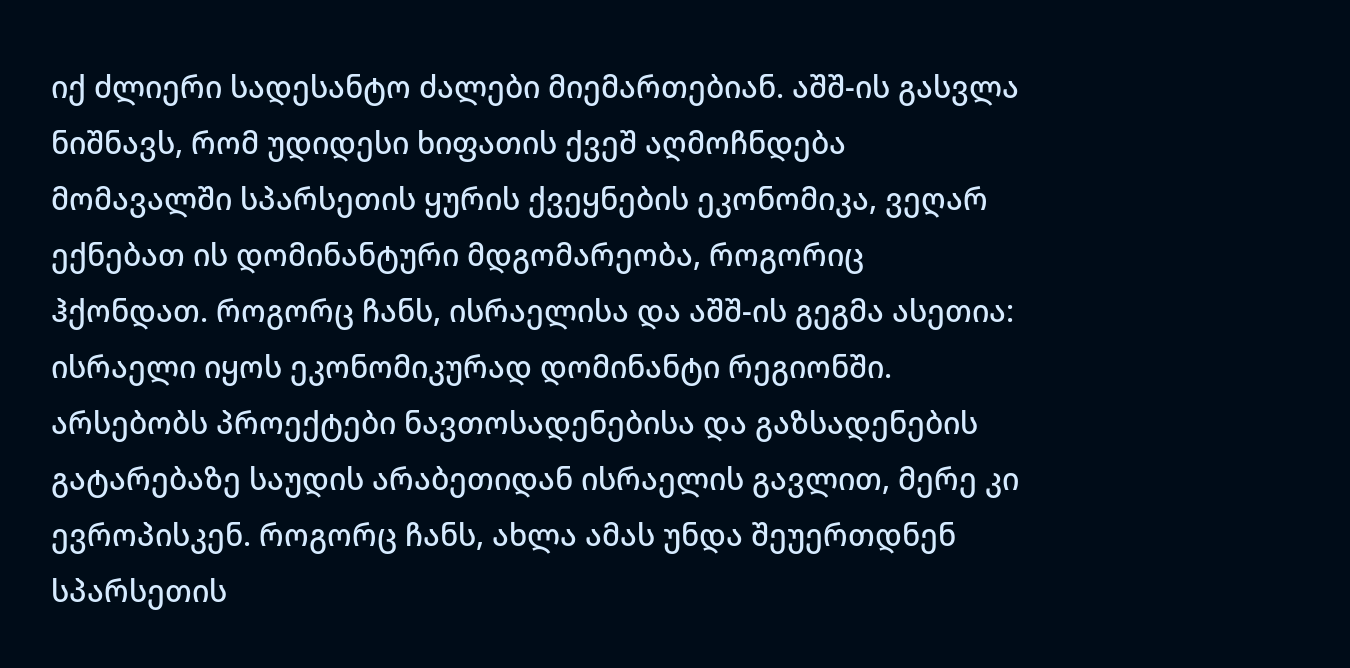იქ ძლიერი სადესანტო ძალები მიემართებიან. აშშ-ის გასვლა ნიშნავს, რომ უდიდესი ხიფათის ქვეშ აღმოჩნდება მომავალში სპარსეთის ყურის ქვეყნების ეკონომიკა, ვეღარ ექნებათ ის დომინანტური მდგომარეობა, როგორიც ჰქონდათ. როგორც ჩანს, ისრაელისა და აშშ-ის გეგმა ასეთია: ისრაელი იყოს ეკონომიკურად დომინანტი რეგიონში. არსებობს პროექტები ნავთოსადენებისა და გაზსადენების გატარებაზე საუდის არაბეთიდან ისრაელის გავლით, მერე კი ევროპისკენ. როგორც ჩანს, ახლა ამას უნდა შეუერთდნენ სპარსეთის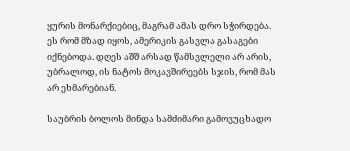ყურის მონარქიებიც, მაგრამ ამას დრო სჭირდება. ეს რომ მზად იყოს, ამერიკის გასვლა გასაგები იქნებოდა. დღეს აშშ არსად წამსვლელი არ არის, უბრალოდ, ის ნატოს მოკავშირეებს სჯის, რომ მას არ ეხმარებიან.

საუბრის ბოლოს მინდა სამძიმარი გამოვუცხადო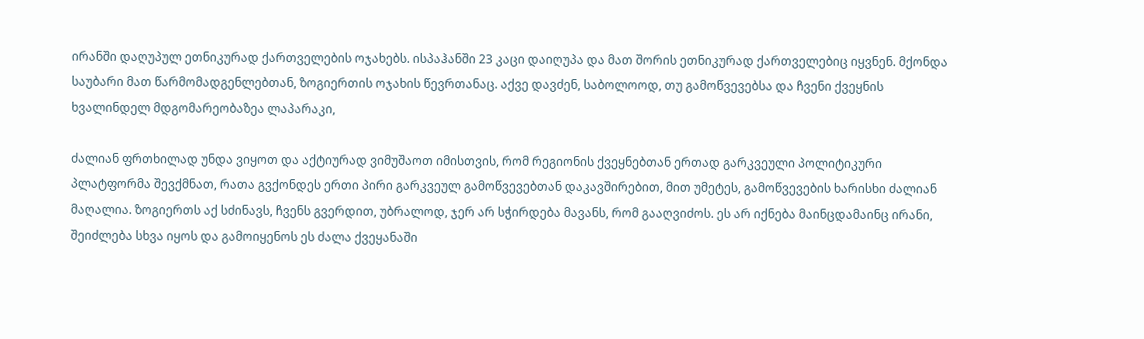ირანში დაღუპულ ეთნიკურად ქართველების ოჯახებს. ისპაჰანში 23 კაცი დაიღუპა და მათ შორის ეთნიკურად ქართველებიც იყვნენ. მქონდა საუბარი მათ წარმომადგენლებთან, ზოგიერთის ოჯახის წევრთანაც. აქვე დავძენ, საბოლოოდ, თუ გამოწვევებსა და ჩვენი ქვეყნის ხვალინდელ მდგომარეობაზეა ლაპარაკი,

ძალიან ფრთხილად უნდა ვიყოთ და აქტიურად ვიმუშაოთ იმისთვის, რომ რეგიონის ქვეყნებთან ერთად გარკვეული პოლიტიკური პლატფორმა შევქმნათ, რათა გვქონდეს ერთი პირი გარკვეულ გამოწვევებთან დაკავშირებით, მით უმეტეს, გამოწვევების ხარისხი ძალიან მაღალია. ზოგიერთს აქ სძინავს, ჩვენს გვერდით, უბრალოდ, ჯერ არ სჭირდება მავანს, რომ გააღვიძოს. ეს არ იქნება მაინცდამაინც ირანი, შეიძლება სხვა იყოს და გამოიყენოს ეს ძალა ქვეყანაში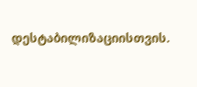დესტაბილიზაციისთვის.